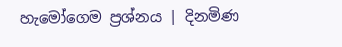හැමෝගෙම ප්‍රශ්නය | දිනමිණ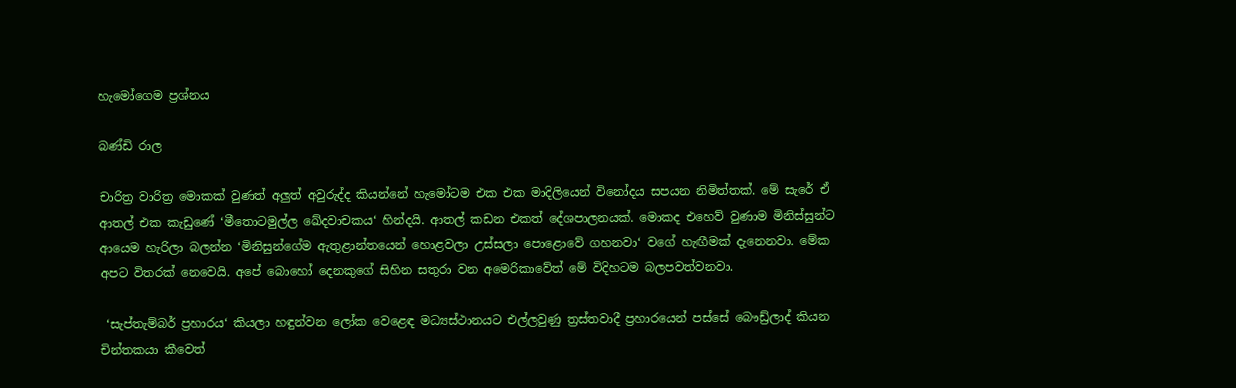හැමෝගෙම ප්‍රශ්නය

බණ්ඩි රාල

චාරිත්‍ර වාරිත්‍ර මොකක් වුණත් අලුත් අවුරුද්ද කියන්නේ හැමෝටම එක එක මාදිලියෙන් විනෝදය සපයන නිමිත්තක්. මේ සැරේ ඒ ආතල් එක කැඩුණේ ‘මීතොටමුල්ල ඛේදවාචකය‘ හින්දයි. ආතල් කඩන එකත් දේශපාලනයක්. මොකද එහෙව් වුණාම මිනිස්සුන්ට ආයෙම හැරිලා බලන්න ‘මිනිසුන්ගේම ඇතුළාන්තයෙන් හොළවලා උස්සලා පොළොවේ ගහනවා‘ වගේ හැඟීමක් දැනෙනවා. මේක අපට විතරක් නෙවෙයි. අපේ බොහෝ දෙනකුගේ සිහින සතුරා වන අමෙරිකාවේත් මේ විදිහටම බලපවත්වනවා.

 ‘සැප්තැම්බර් ප්‍රහාරය‘ කියලා හඳුන්වන ලෝක වෙළෙඳ මධ්‍යස්ථානයට එල්ලවුණු ත්‍රස්තවාදී ප්‍රහාරයෙන් පස්සේ බෞඩ්‍ර්ලාද් කියන චින්තකයා කීවෙත්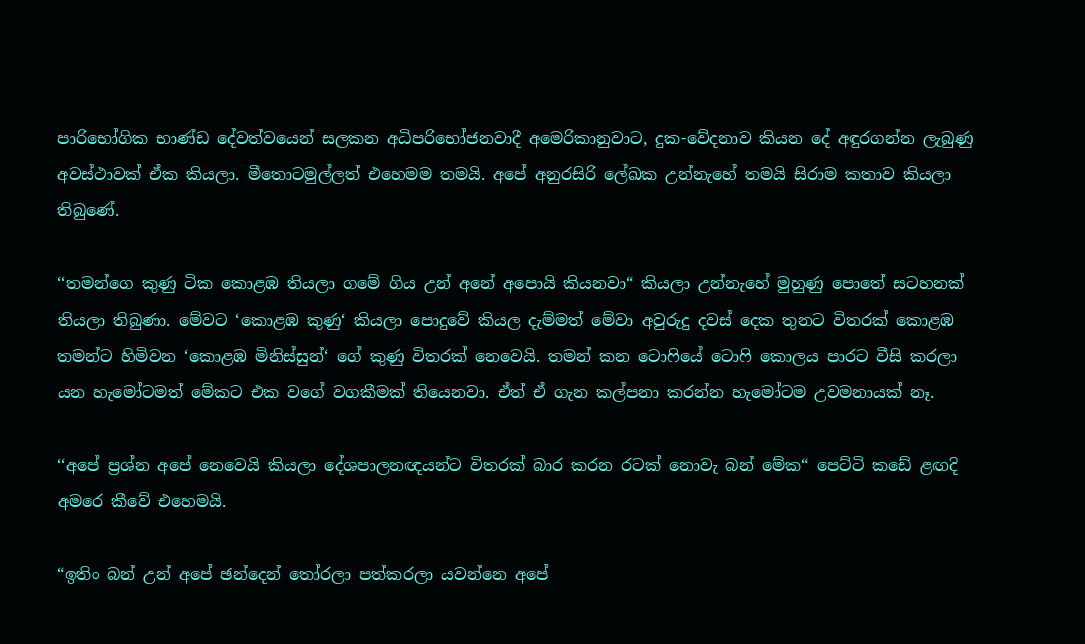පාරිභෝගික භාණ්ඩ දේවත්වයෙන් සලකන අධිපරිභෝජනවාදී අමෙරිකානුවාට, දුක-වේදනාව කියන දේ අඳුරගන්න ලැබුණු අවස්ථාවක් ඒක කියලා. මීතොටමුල්ලත් එහෙමම තමයි. අපේ අනුරසිරි ලේඛක උන්නැහේ තමයි සිරාම කතාව කියලා තිබුණේ.

‘‘තමන්ගෙ කුණු ටික කොළඹ තියලා ගමේ ගිය උන් අනේ අපොයි කියනවා“ කියලා උන්නැහේ මුහුණු පොතේ සටහනක් තියලා තිබුණා. මේවට ‘කොළඹ කුණු‘ කියලා පොදුවේ කියල දැම්මත් මේවා අවුරුදු දවස් දෙක තුනට විතරක් කොළඹ තමන්ට හිමිවන ‘කොළඹ මිනිස්සුන්‘ ගේ කුණු විතරක් නෙවෙයි. තමන් කන ටොෆියේ ටොෆි කොලය පාරට වීසි කරලා යන හැමෝටමත් මේකට එක වගේ වගකීමක් තියෙනවා. ඒත් ඒ ගැන කල්පනා කරන්න හැමෝටම උවමනායක් නෑ.

‘‘අපේ ප්‍රශ්න අපේ නෙවෙයි කියලා දේශපාලනඥයන්ට විතරක් බාර කරන රටක් නොවැ බන් මේක“ පෙට්ටි කඩේ ළඟදි අමරෙ කීවේ එහෙමයි.

“ඉතිං බන් උන් අපේ ඡන්දෙන් තෝරලා පත්කරලා යවන්නෙ අපේ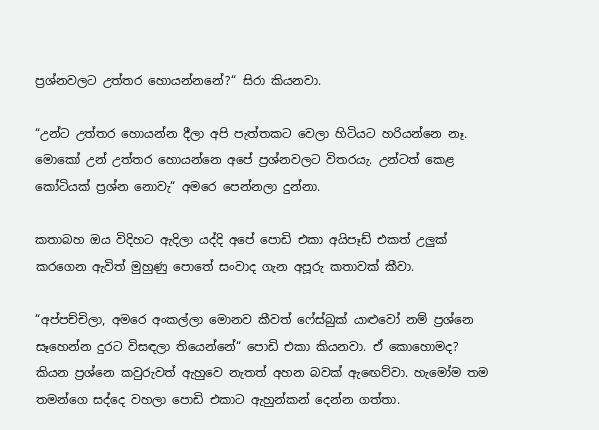ප්‍රශ්නවලට උත්තර හොයන්නනේ?“ සිරා කියනවා.

“උන්ට උත්තර හොයන්න දීලා අපි පැත්තකට වෙලා හිටියට හරියන්නෙ නෑ. මොකෝ උන් උත්තර හොයන්නෙ අපේ ප්‍රශ්නවලට විතරයැ. උන්ටත් කෙළ කෝටියක් ප්‍රශ්න නොවැ“ අමරෙ පෙන්නලා දුන්නා.

කතාබහ ඔය විදිහට ඇදිලා යද්දි අපේ පොඩි එකා අයිපෑඩ් එකත් උලුක් කරගෙන ඇවිත් මුහුණු පොතේ සංවාද ගැන අපූරු කතාවක් කීවා.

“අප්පච්චිලා, අමරෙ අංකල්ලා මොනව කීවත් ෆේස්බුක් යාළුවෝ නම් ප්‍රශ්නෙ සෑහෙන්න දුරට විසඳලා තියෙන්නේ“ පොඩි එකා කියනවා. ඒ කොහොමද? කියන ප්‍රශ්නෙ කවුරුවත් ඇහුවෙ නැතත් අහන බවක් ඇඟෙව්වා. හැමෝම තම තමන්ගෙ සද්දෙ වහලා පොඩි එකාට ඇහුන්කන් දෙන්න ගත්තා.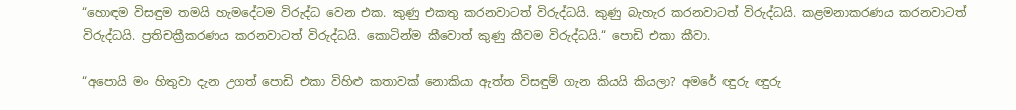“හොඳම විසඳුම තමයි හැමදේටම විරුද්ධ වෙන එක. කුණු එකතු කරනවාටත් විරුද්ධයි. කුණු බැහැර කරනවාටත් විරුද්ධයි. කළමනාකරණය කරනවාටත් විරුද්ධයි. ප්‍රතිචක්‍රීකරණය කරනවාටත් විරුද්ධයි. කොටින්ම කීවොත් කුණු කීවම විරුද්ධයි.“ පොඩි එකා කීවා.

“අපොයි මං හිතුවා දැන උගත් පොඩි එකා විහිළු කතාවක් නොකියා ඇත්ත විසඳුම් ගැන කියයි කියලා? අමරේ ඥුරු ඥුරු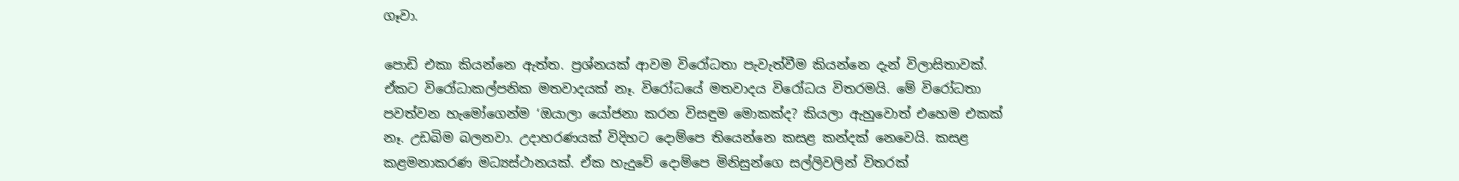ගෑවා.

පොඩි එකා කියන්නෙ ඇත්ත. ප්‍රශ්නයක් ආවම විරෝධතා පැවැත්වීම කියන්නෙ දැන් විලාසිතාවක්. ඒකට විරෝධාකල්පනික මතවාදයක් නෑ. විරෝධයේ මතවාදය විරෝධය විතරමයි. මේ විරෝධතා පවත්වන හැමෝගෙන්ම ‘ඔයාලා යෝජනා කරන විසඳුම මොකක්ද? කියලා ඇහුවොත් එහෙම එකක් නෑ. උඩබිම බලනවා. උදාහරණයක් විදිහට දොම්පෙ තියෙන්නෙ කසළ කන්දක් නෙවෙයි. කසළ කළමනාකරණ මධ්‍යස්ථානයක්. ඒක හැදුවේ දොම්පෙ මිනිසුන්ගෙ සල්ලිවලින් විතරක්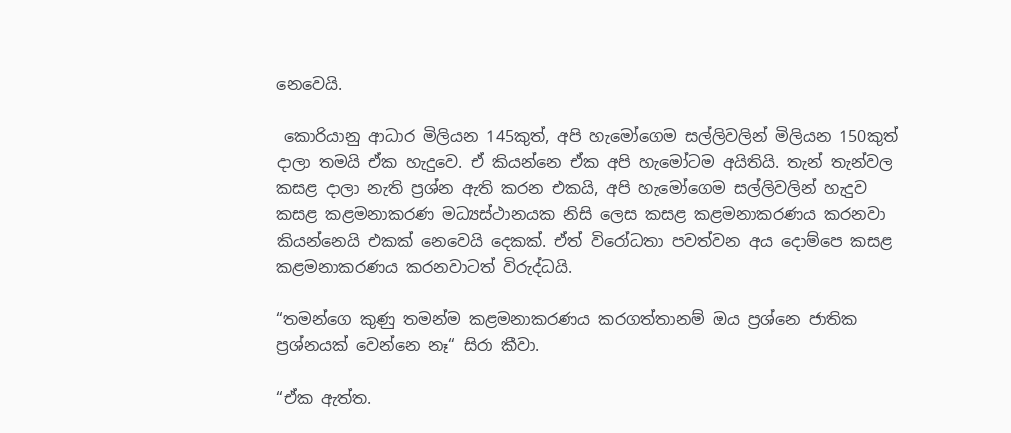නෙවෙයි.

 කොරියානු ආධාර මිලියන 145කුත්, අපි හැමෝගෙම සල්ලිවලින් මිලියන 150කුත් දාලා තමයි ඒක හැදුවෙ. ඒ කියන්නෙ ඒක අපි හැමෝටම අයිතියි. තැන් තැන්වල කසළ දාලා නැති ප්‍රශ්න ඇති කරන එකයි, අපි හැමෝගෙම සල්ලිවලින් හැදුව කසළ කළමනාකරණ මධ්‍යස්ථානයක නිසි ලෙස කසළ කළමනාකරණය කරනවා කියන්නෙයි එකක් නෙවෙයි දෙකක්. ඒත් විරෝධතා පවත්වන අය දොම්පෙ කසළ කළමනාකරණය කරනවාටත් විරුද්ධයි.

“තමන්ගෙ කුණු තමන්ම කළමනාකරණය කරගත්තානම් ඔය ප්‍රශ්නෙ ජාතික ප්‍රශ්නයක් වෙන්නෙ නෑ“ සිරා කීවා.

“ඒක ඇත්ත.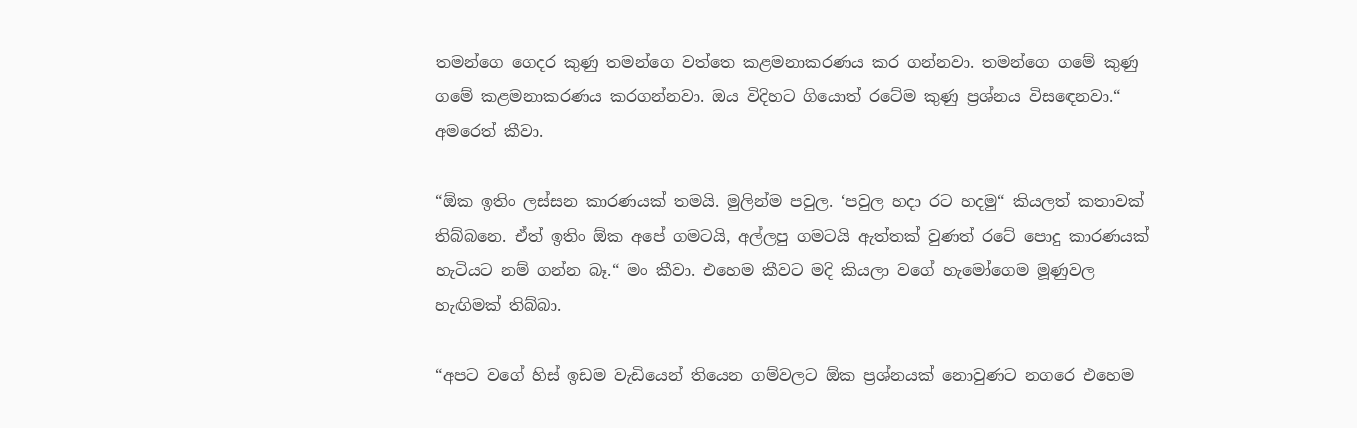තමන්ගෙ ගෙදර කුණු තමන්ගෙ වත්තෙ කළමනාකරණය කර ගන්නවා. තමන්ගෙ ගමේ කුණු ගමේ කළමනාකරණය කරගන්නවා. ඔය විදිහට ගියොත් රටේම කුණු ප්‍රශ්නය විසඳෙනවා.“ අමරෙත් කීවා.

“ඕක ඉතිං ලස්සන කාරණයක් තමයි. මුලින්ම පවුල. ‘පවුල හදා රට හදමු“ කියලත් කතාවක් තිබ්බනෙ. ඒත් ඉතිං ඕක අපේ ගමටයි, අල්ලපු ගමටයි ඇත්තක් වුණත් රටේ පොදු කාරණයක් හැටියට නම් ගන්න බෑ.“ මං කීවා. එහෙම කීවට මදි කියලා වගේ හැමෝගෙම මූණුවල හැඟිමක් තිබ්බා.

“අපට වගේ හිස් ඉඩම වැඩියෙන් තියෙන ගම්වලට ඕක ප්‍රශ්නයක් නොවුණට නගරෙ එහෙම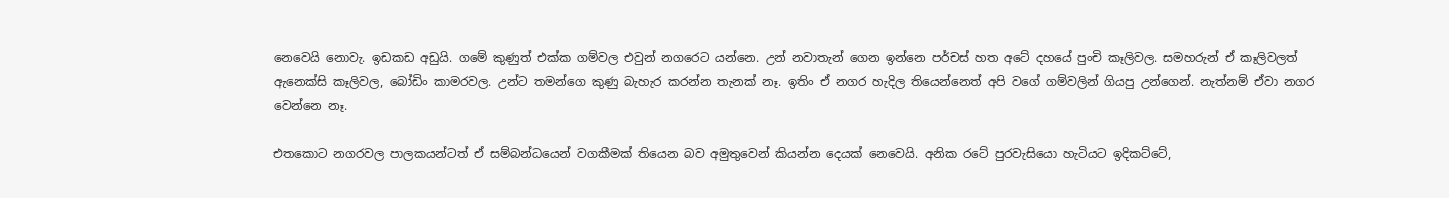නෙවෙයි නොවැ. ඉඩකඩ අඩුයි. ගමේ කුණුත් එක්ක ගම්වල එවුන් නගරෙට යන්නෙ. උන් නවාතැන් ගෙන ඉන්නෙ පර්චස් හත අටේ දහයේ පුංචි කෑලිවල. සමහරුන් ඒ කෑලිවලත් ඇනෙක්සි කෑලිවල, බෝඩිං කාමරවල. උන්ට තමන්ගෙ කුණු බැහැර කරන්න තැනක් නෑ. ඉතිං ඒ නගර හැදිල තියෙන්නෙත් අපි වගේ ගම්වලින් ගියපු උන්ගෙන්. නැත්නම් ඒවා නගර වෙන්නෙ නෑ.

එතකොට නගරවල පාලකයන්ටත් ඒ සම්බන්ධයෙන් වගකීමක් තියෙන බව අමුතුවෙන් කියන්න දෙයක් නෙවෙයි. අනික රටේ පුරවැසියො හැටියට ඉදිකට්ටේ,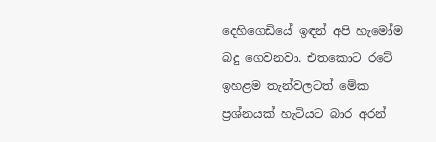දෙහිගෙඩියේ ඉඳන් අපි හැමෝම බදු ගෙවනවා. එතකොට රටේ ඉහළම තැන්වලටත් මේක ප්‍රශ්නයක් හැටියට බාර අරන්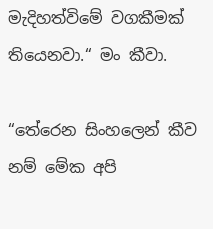මැදිහත්විමේ වගකීමක් තියෙනවා.“ මං කීවා.

“තේරෙන සිංහලෙන් කීව නම් මේක අපි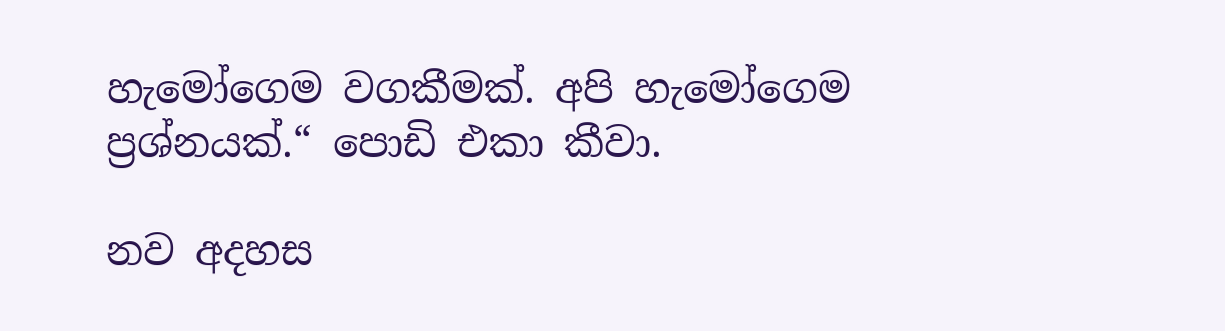හැමෝගෙම වගකීමක්. අපි හැමෝගෙම ප්‍රශ්නයක්.“ පොඩි එකා කීවා.

නව අදහස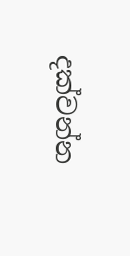දක්වන්න